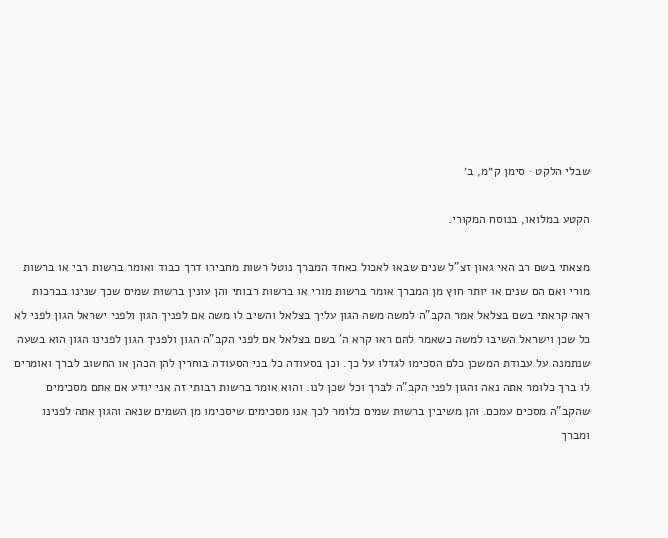שבלי הלקט · סימן ק״מ, ב׳

הקטע במלואו, בנוסח המקורי.

מצאתי בשם רב האי גאון זצ"ל שנים שבאו לאכול כאחד המברך נוטל רשות מחבירו דרך כבוד ואומר ברשות רבי או ברשות מורי ואם הם שנים או יותר חוץ מן המברך אומר ברשות מורי או ברשות רבותי והן עונין ברשות שמים שכך שנינו בברכות ראה קראתי בשם בצלאל אמר הקב"ה למשה משה הגון עליך בצלאל והשיב לו משה אם לפניך הגון ולפני ישראל הגון לפני לא כל שכן וישראל השיבו למשה כשאמר להם ראו קרא ה' בשם בצלאל אם לפני הקב"ה הגון ולפניך הגון לפנינו הגון הוא בשעה שנתמנה על עבודת המשכן כלם הסכימו לגדלו על כך. וכן בסעודה כל בני הסעודה בוחרין להן הכהן או החשוב לברך ואומרים לו ברך כלומר אתה נאה והגון לפני הקב"ה לברך וכל שכן לנו. והוא אומר ברשות רבותי זה אני יודע אם אתם מסכימים שהקב"ה מסכים עמכם. והן משיבין ברשות שמים כלומר לכך אנו מסכימים שיסכימו מן השמים שנאה והגון אתה לפנינו ומברך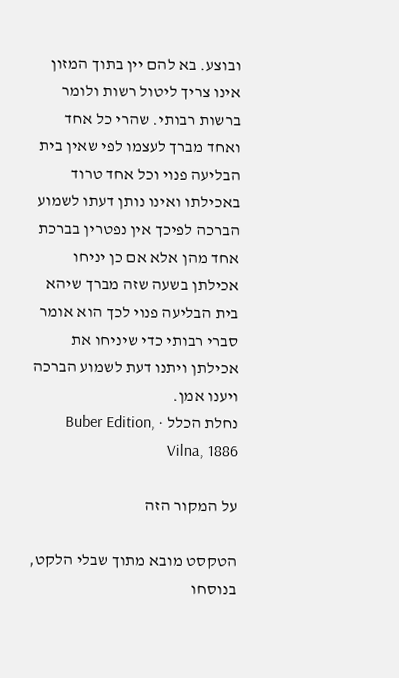ובוצע. בא להם יין בתוך המזון אינו צריך ליטול רשות ולומר ברשות רבותי. שהרי כל אחד ואחד מברך לעצמו לפי שאין בית הבליעה פנוי וכל אחד טרוד באכילתו ואינו נותן דעתו לשמוע הברכה לפיכך אין נפטרין בברכת אחד מהן אלא אם כן יניחו אכילתן בשעה שזה מברך שיהא בית הבליעה פנוי לכך הוא אומר סברי רבותי כדי שיניחו את אכילתן ויתנו דעת לשמוע הברכה ויענו אמן.
נחלת הכלל · Buber Edition, Vilna, 1886

על המקור הזה

הטקסט מובא מתוך שבלי הלקט, בנוסחו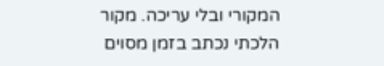המקורי ובלי עריכה. מקור הלכתי נכתב בזמן מסוים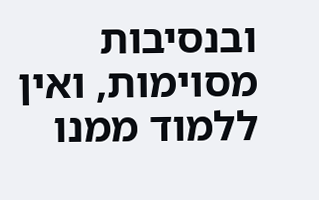ובנסיבות מסוימות, ואין ללמוד ממנו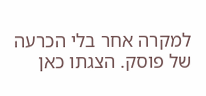למקרה אחר בלי הכרעה של פוסק. הצגתו כאן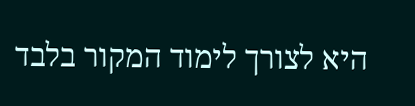היא לצורך לימוד המקור בלבד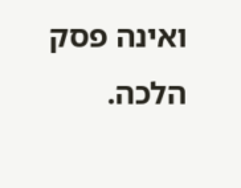ואינה פסק הלכה.